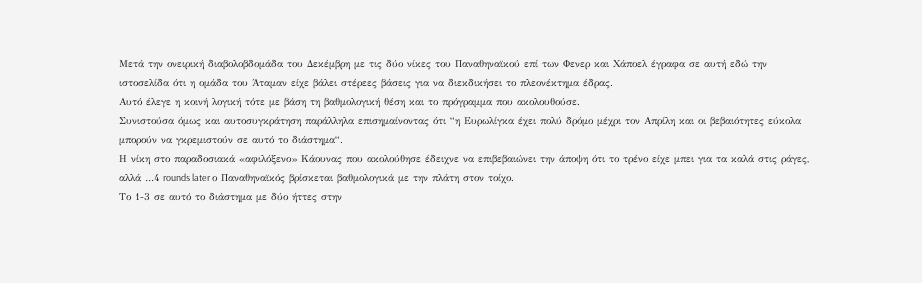Μετά την ονειρική διαβολοβδομάδα του Δεκέμβρη με τις δύο νίκες του Παναθηναϊκού επί των Φενερ και Χάποελ έγραφα σε αυτή εδώ την ιστοσελίδα ότι η ομάδα του Άταμαν είχε βάλει στέρεες βάσεις για να διεκδικήσει το πλεονέκτημα έδρας.
Αυτό έλεγε η κοινή λογική τότε με βάση τη βαθμολογική θέση και το πρόγραμμα που ακολουθούσε.
Συνιστούσα όμως και αυτοσυγκράτηση παράλληλα επισημαίνοντας ότι “η Ευρωλίγκα έχει πολύ δρόμο μέχρι τον Απρίλη και οι βεβαιότητες εύκολα μπορούν να γκρεμιστούν σε αυτό το διάστημα“.
Η νίκη στο παραδοσιακά «αφιλόξενο» Κάουνας που ακολούθησε έδειχνε να επιβεβαιώνει την άποψη ότι το τρένο είχε μπει για τα καλά στις ράγες, αλλά …4 rounds later ο Παναθηναϊκός βρίσκεται βαθμολογικά με την πλάτη στον τοίχο.
Το 1-3 σε αυτό το διάστημα με δύο ήττες στην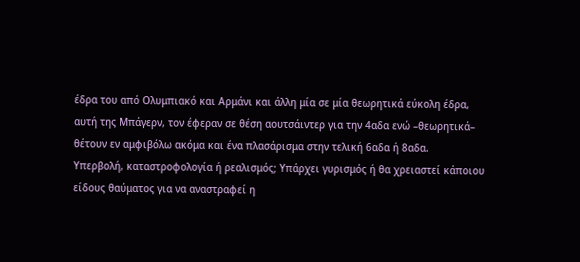έδρα του από Ολυμπιακό και Αρμάνι και άλλη μία σε μία θεωρητικά εύκολη έδρα, αυτή της Μπάγερν, τον έφεραν σε θέση αουτσάιντερ για την 4αδα ενώ –θεωρητικά– θέτουν εν αμφιβόλω ακόμα και ένα πλασάρισμα στην τελική 6αδα ή 8αδα.
Υπερβολή, καταστροφολογία ή ρεαλισμός; Υπάρχει γυρισμός ή θα χρειαστεί κάποιου είδους θαύματος για να αναστραφεί η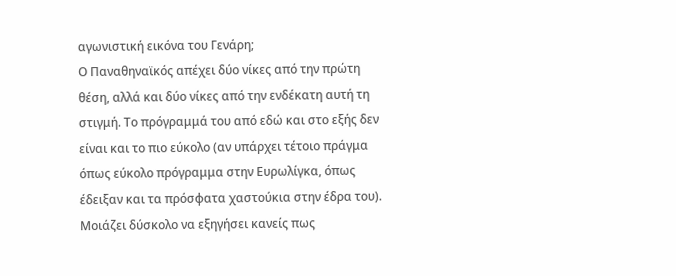αγωνιστική εικόνα του Γενάρη;
Ο Παναθηναϊκός απέχει δύο νίκες από την πρώτη θέση, αλλά και δύο νίκες από την ενδέκατη αυτή τη στιγμή. Το πρόγραμμά του από εδώ και στο εξής δεν είναι και το πιο εύκολο (αν υπάρχει τέτοιο πράγμα όπως εύκολο πρόγραμμα στην Ευρωλίγκα, όπως έδειξαν και τα πρόσφατα χαστούκια στην έδρα του).
Μοιάζει δύσκολο να εξηγήσει κανείς πως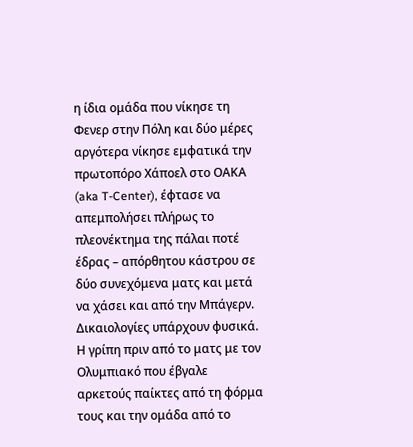η ίδια ομάδα που νίκησε τη Φενερ στην Πόλη και δύο μέρες αργότερα νίκησε εμφατικά την πρωτοπόρο Χάποελ στο ΟΑΚΑ (aka T-Center), έφτασε να απεμπολήσει πλήρως το πλεονέκτημα της πάλαι ποτέ έδρας – απόρθητου κάστρου σε δύο συνεχόμενα ματς και μετά να χάσει και από την Μπάγερν.
Δικαιολογίες υπάρχουν φυσικά.
Η γρίπη πριν από το ματς με τον Ολυμπιακό που έβγαλε αρκετούς παίκτες από τη φόρμα τους και την ομάδα από το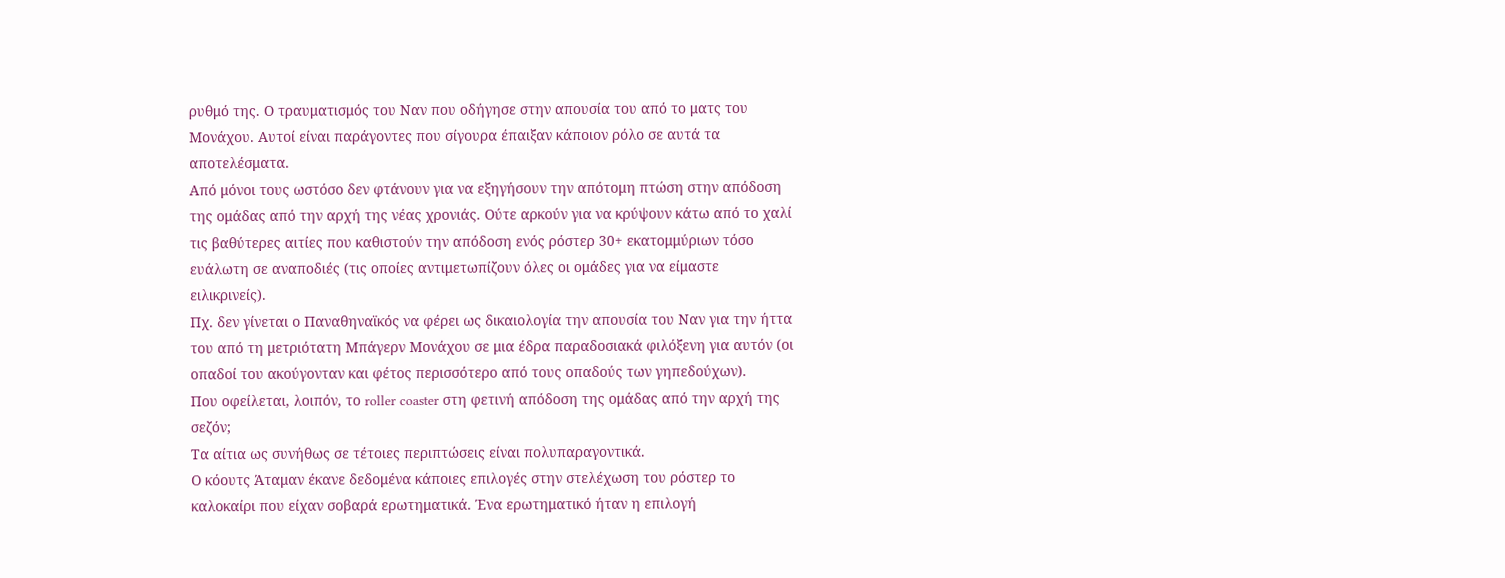ρυθμό της. Ο τραυματισμός του Ναν που οδήγησε στην απουσία του από το ματς του Μονάχου. Αυτοί είναι παράγοντες που σίγουρα έπαιξαν κάποιον ρόλο σε αυτά τα αποτελέσματα.
Από μόνοι τους ωστόσο δεν φτάνουν για να εξηγήσουν την απότομη πτώση στην απόδοση της ομάδας από την αρχή της νέας χρονιάς. Ούτε αρκούν για να κρύψουν κάτω από το χαλί τις βαθύτερες αιτίες που καθιστούν την απόδοση ενός ρόστερ 30+ εκατομμύριων τόσο ευάλωτη σε αναποδιές (τις οποίες αντιμετωπίζουν όλες οι ομάδες για να είμαστε ειλικρινείς).
Πχ. δεν γίνεται ο Παναθηναϊκός να φέρει ως δικαιολογία την απουσία του Ναν για την ήττα του από τη μετριότατη Μπάγερν Μονάχου σε μια έδρα παραδοσιακά φιλόξενη για αυτόν (οι οπαδοί του ακούγονταν και φέτος περισσότερο από τους οπαδούς των γηπεδούχων).
Που οφείλεται, λοιπόν, το roller coaster στη φετινή απόδοση της ομάδας από την αρχή της σεζόν;
Τα αίτια ως συνήθως σε τέτοιες περιπτώσεις είναι πολυπαραγοντικά.
Ο κόουτς Άταμαν έκανε δεδομένα κάποιες επιλογές στην στελέχωση του ρόστερ το καλοκαίρι που είχαν σοβαρά ερωτηματικά. Ένα ερωτηματικό ήταν η επιλογή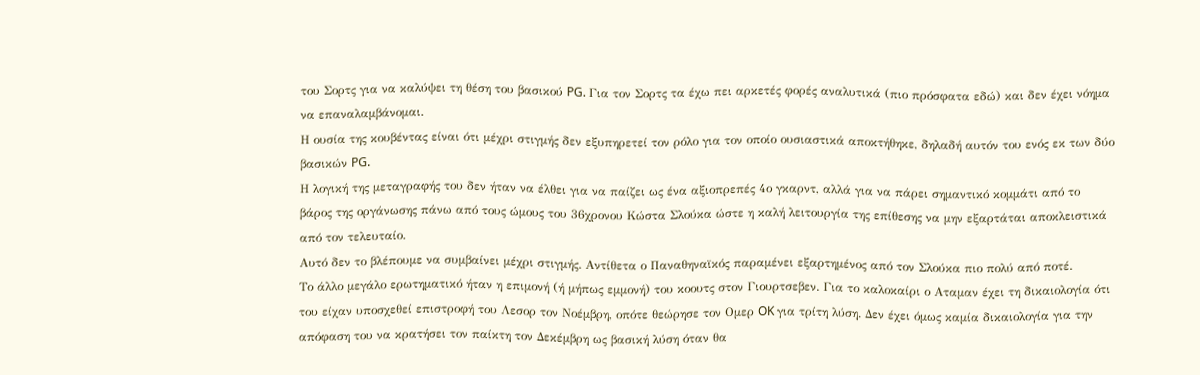του Σορτς για να καλύψει τη θέση του βασικού PG. Για τον Σορτς τα έχω πει αρκετές φορές αναλυτικά (πιο πρόσφατα εδώ) και δεν έχει νόημα να επαναλαμβάνομαι.
Η ουσία της κουβέντας είναι ότι μέχρι στιγμής δεν εξυπηρετεί τον ρόλο για τον οποίο ουσιαστικά αποκτήθηκε, δηλαδή αυτόν του ενός εκ των δύο βασικών PG.
Η λογική της μεταγραφής του δεν ήταν να έλθει για να παίζει ως ένα αξιοπρεπές 4ο γκαρντ, αλλά για να πάρει σημαντικό κομμάτι από το βάρος της οργάνωσης πάνω από τους ώμους του 36χρονου Κώστα Σλούκα ώστε η καλή λειτουργία της επίθεσης να μην εξαρτάται αποκλειστικά από τον τελευταίο.
Αυτό δεν το βλέπουμε να συμβαίνει μέχρι στιγμής. Αντίθετα ο Παναθηναϊκός παραμένει εξαρτημένος από τον Σλούκα πιο πολύ από ποτέ.
Το άλλο μεγάλο ερωτηματικό ήταν η επιμονή (ή μήπως εμμονή) του κοουτς στον Γιουρτσεβεν. Για το καλοκαίρι ο Αταμαν έχει τη δικαιολογία ότι του είχαν υποσχεθεί επιστροφή του Λεσορ τον Νοέμβρη, οπότε θεώρησε τον Ομερ OK για τρίτη λύση. Δεν έχει όμως καμία δικαιολογία για την απόφαση του να κρατήσει τον παίκτη τον Δεκέμβρη ως βασική λύση όταν θα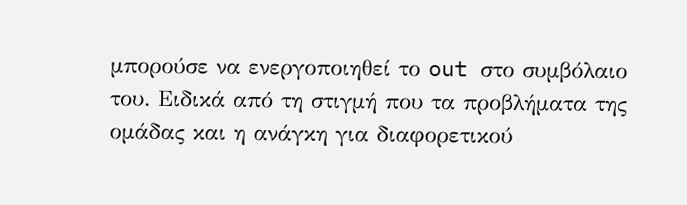μπορούσε να ενεργοποιηθεί το out στο συμβόλαιο του. Ειδικά από τη στιγμή που τα προβλήματα της ομάδας και η ανάγκη για διαφορετικού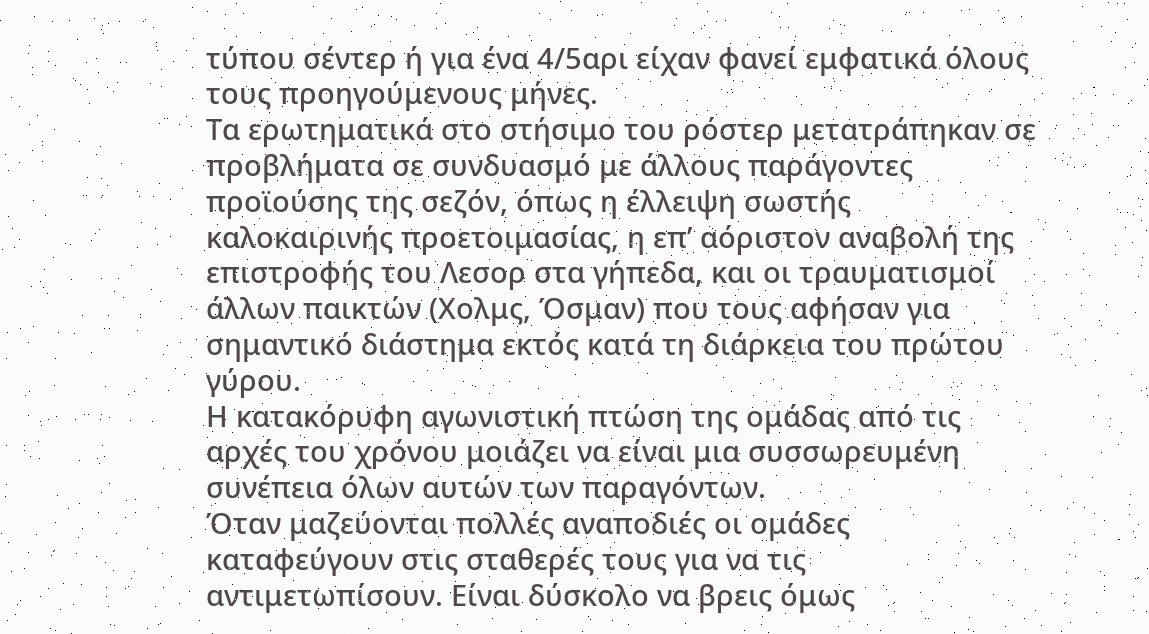τύπου σέντερ ή για ένα 4/5αρι είχαν φανεί εμφατικά όλους τους προηγούμενους μήνες.
Τα ερωτηματικά στο στήσιμο του ρόστερ μετατράπηκαν σε προβλήματα σε συνδυασμό με άλλους παράγοντες προϊούσης της σεζόν, όπως η έλλειψη σωστής καλοκαιρινής προετοιμασίας, η επ’ αόριστον αναβολή της επιστροφής του Λεσορ στα γήπεδα, και οι τραυματισμοί άλλων παικτών (Χολμς, Όσμαν) που τους αφήσαν για σημαντικό διάστημα εκτός κατά τη διάρκεια του πρώτου γύρου.
Η κατακόρυφη αγωνιστική πτώση της ομάδας από τις αρχές του χρόνου μοιάζει να είναι μια συσσωρευμένη συνέπεια όλων αυτών των παραγόντων.
Όταν μαζεύονται πολλές αναποδιές οι ομάδες καταφεύγουν στις σταθερές τους για να τις αντιμετωπίσουν. Είναι δύσκολο να βρεις όμως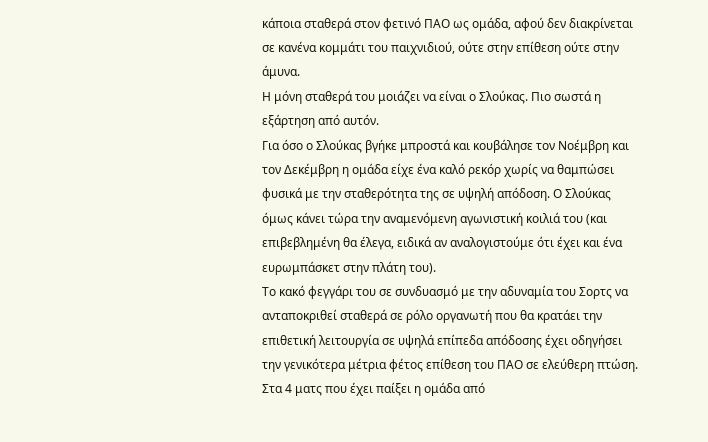κάποια σταθερά στον φετινό ΠΑΟ ως ομάδα, αφού δεν διακρίνεται σε κανένα κομμάτι του παιχνιδιού, ούτε στην επίθεση ούτε στην άμυνα.
Η μόνη σταθερά του μοιάζει να είναι ο Σλούκας. Πιο σωστά η εξάρτηση από αυτόν.
Για όσο ο Σλούκας βγήκε μπροστά και κουβάλησε τον Νοέμβρη και τον Δεκέμβρη η ομάδα είχε ένα καλό ρεκόρ χωρίς να θαμπώσει φυσικά με την σταθερότητα της σε υψηλή απόδοση. Ο Σλούκας όμως κάνει τώρα την αναμενόμενη αγωνιστική κοιλιά του (και επιβεβλημένη θα έλεγα, ειδικά αν αναλογιστούμε ότι έχει και ένα ευρωμπάσκετ στην πλάτη του).
Το κακό φεγγάρι του σε συνδυασμό με την αδυναμία του Σορτς να ανταποκριθεί σταθερά σε ρόλο οργανωτή που θα κρατάει την επιθετική λειτουργία σε υψηλά επίπεδα απόδοσης έχει οδηγήσει την γενικότερα μέτρια φέτος επίθεση του ΠΑΟ σε ελεύθερη πτώση. Στα 4 ματς που έχει παίξει η ομάδα από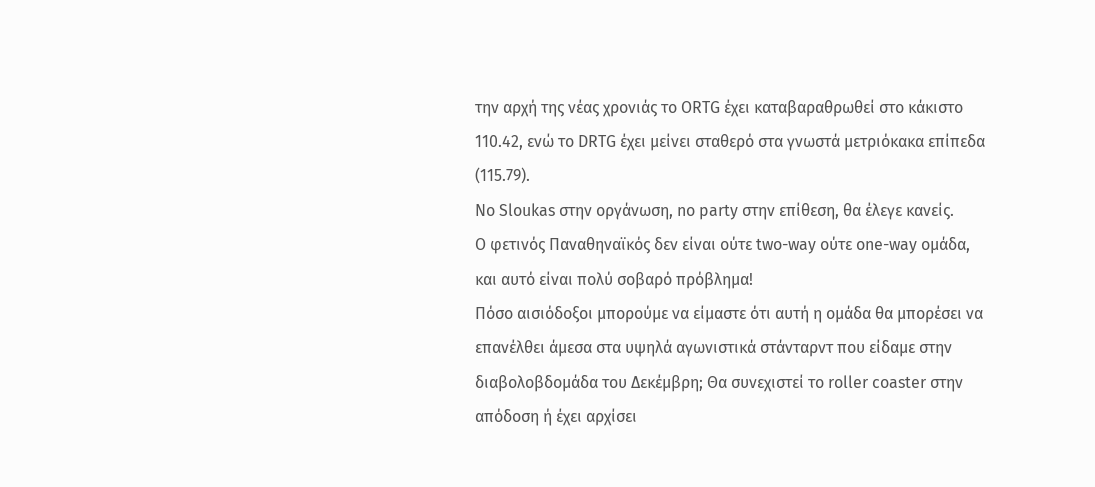την αρχή της νέας χρονιάς το ORTG έχει καταβαραθρωθεί στο κάκιστο 110.42, ενώ το DRTG έχει μείνει σταθερό στα γνωστά μετριόκακα επίπεδα (115.79).
No Sloukas στην οργάνωση, no party στην επίθεση, θα έλεγε κανείς.
Ο φετινός Παναθηναϊκός δεν είναι ούτε two-way ούτε one-way ομάδα, και αυτό είναι πολύ σοβαρό πρόβλημα!
Πόσο αισιόδοξοι μπορούμε να είμαστε ότι αυτή η ομάδα θα μπορέσει να επανέλθει άμεσα στα υψηλά αγωνιστικά στάνταρντ που είδαμε στην διαβολοβδομάδα του Δεκέμβρη; Θα συνεχιστεί το roller coaster στην απόδοση ή έχει αρχίσει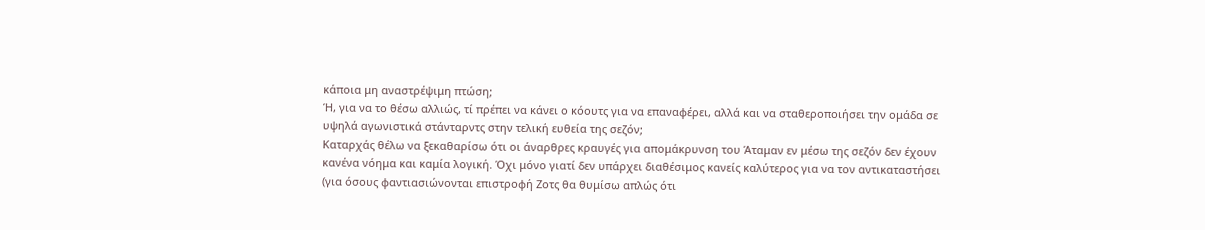κάποια μη αναστρέψιμη πτώση;
Ή, για να το θέσω αλλιώς, τί πρέπει να κάνει ο κόουτς για να επαναφέρει, αλλά και να σταθεροποιήσει την ομάδα σε υψηλά αγωνιστικά στάνταρντς στην τελική ευθεία της σεζόν;
Καταρχάς θέλω να ξεκαθαρίσω ότι οι άναρθρες κραυγές για απομάκρυνση του Άταμαν εν μέσω της σεζόν δεν έχουν κανένα νόημα και καμία λογική. Όχι μόνο γιατί δεν υπάρχει διαθέσιμος κανείς καλύτερος για να τον αντικαταστήσει (για όσους φαντιασιώνονται επιστροφή Ζοτς θα θυμίσω απλώς ότι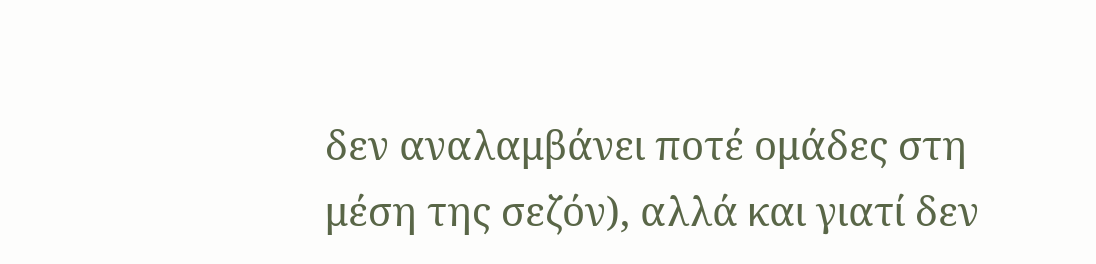δεν αναλαμβάνει ποτέ ομάδες στη μέση της σεζόν), αλλά και γιατί δεν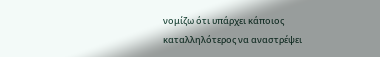νομίζω ότι υπάρχει κάποιος καταλληλότερος να αναστρέψει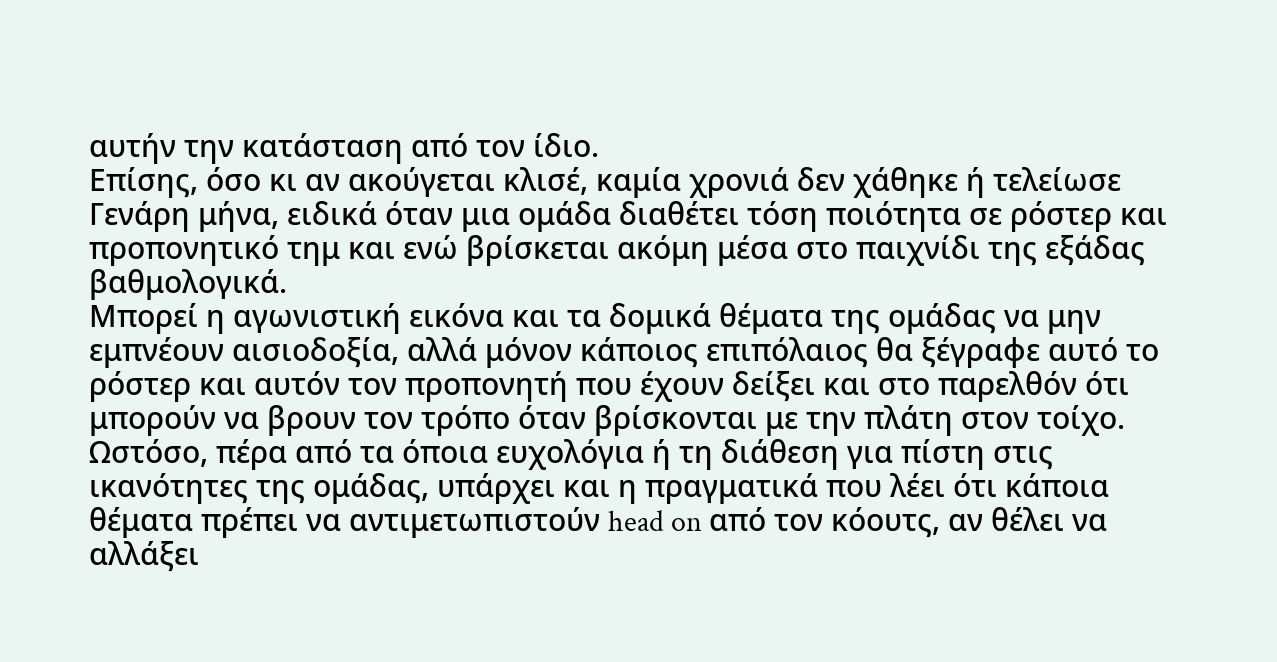αυτήν την κατάσταση από τον ίδιο.
Επίσης, όσο κι αν ακούγεται κλισέ, καμία χρονιά δεν χάθηκε ή τελείωσε Γενάρη μήνα, ειδικά όταν μια ομάδα διαθέτει τόση ποιότητα σε ρόστερ και προπονητικό τημ και ενώ βρίσκεται ακόμη μέσα στο παιχνίδι της εξάδας βαθμολογικά.
Μπορεί η αγωνιστική εικόνα και τα δομικά θέματα της ομάδας να μην εμπνέουν αισιοδοξία, αλλά μόνον κάποιος επιπόλαιος θα ξέγραφε αυτό το ρόστερ και αυτόν τον προπονητή που έχουν δείξει και στο παρελθόν ότι μπορούν να βρουν τον τρόπο όταν βρίσκονται με την πλάτη στον τοίχο.
Ωστόσο, πέρα από τα όποια ευχολόγια ή τη διάθεση για πίστη στις ικανότητες της ομάδας, υπάρχει και η πραγματικά που λέει ότι κάποια θέματα πρέπει να αντιμετωπιστούν head on από τον κόουτς, αν θέλει να αλλάξει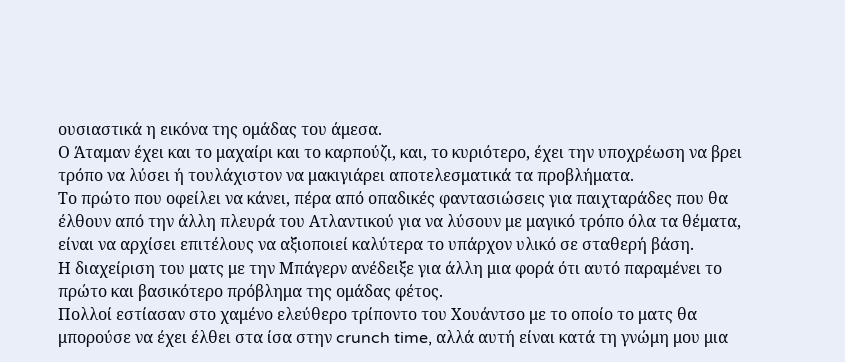ουσιαστικά η εικόνα της ομάδας του άμεσα.
Ο Άταμαν έχει και το μαχαίρι και το καρπούζι, και, το κυριότερο, έχει την υποχρέωση να βρει τρόπο να λύσει ή τουλάχιστον να μακιγιάρει αποτελεσματικά τα προβλήματα.
Το πρώτο που οφείλει να κάνει, πέρα από οπαδικές φαντασιώσεις για παιχταράδες που θα έλθουν από την άλλη πλευρά του Ατλαντικού για να λύσουν με μαγικό τρόπο όλα τα θέματα, είναι να αρχίσει επιτέλους να αξιοποιεί καλύτερα το υπάρχον υλικό σε σταθερή βάση.
Η διαχείριση του ματς με την Μπάγερν ανέδειξε για άλλη μια φορά ότι αυτό παραμένει το πρώτο και βασικότερο πρόβλημα της ομάδας φέτος.
Πολλοί εστίασαν στο χαμένο ελεύθερο τρίποντο του Χουάντσο με το οποίο το ματς θα μπορούσε να έχει έλθει στα ίσα στην crunch time, αλλά αυτή είναι κατά τη γνώμη μου μια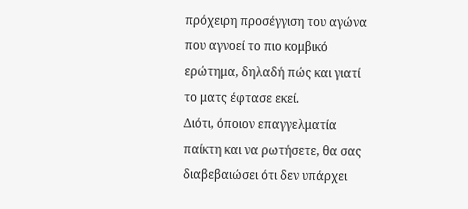πρόχειρη προσέγγιση του αγώνα που αγνοεί το πιο κομβικό ερώτημα, δηλαδή πώς και γιατί το ματς έφτασε εκεί.
Διότι, όποιον επαγγελματία παίκτη και να ρωτήσετε, θα σας διαβεβαιώσει ότι δεν υπάρχει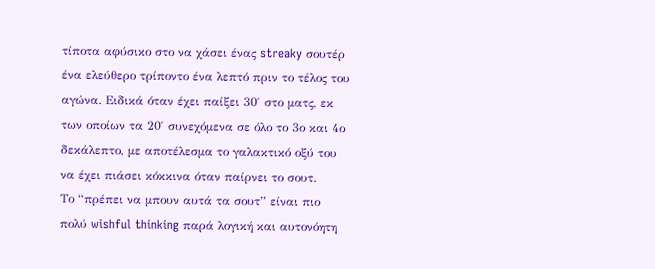τίποτα αφύσικο στο να χάσει ένας streaky σουτέρ ένα ελεύθερο τρίποντο ένα λεπτό πριν το τέλος του αγώνα. Ειδικά όταν έχει παίξει 30′ στο ματς, εκ των οποίων τα 20′ συνεχόμενα σε όλο το 3ο και 4ο δεκάλεπτο, με αποτέλεσμα το γαλακτικό οξύ του να έχει πιάσει κόκκινα όταν παίρνει το σουτ.
Το “πρέπει να μπουν αυτά τα σουτ” είναι πιο πολύ wishful thinking παρά λογική και αυτονόητη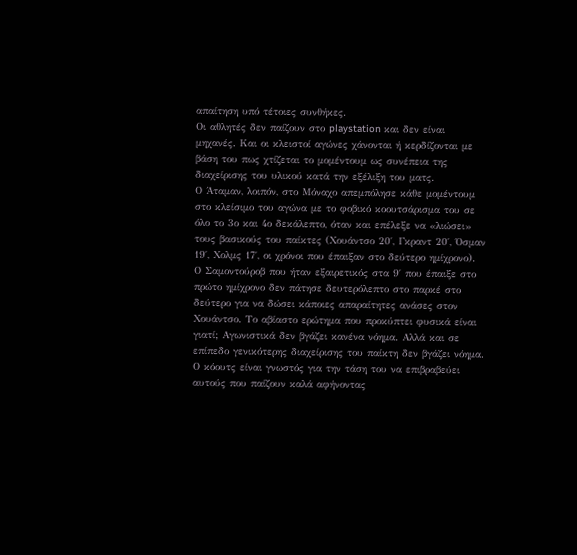απαίτηση υπό τέτοιες συνθήκες.
Οι αθλητές δεν παίζουν στο playstation και δεν είναι μηχανές. Και οι κλειστοί αγώνες χάνονται ή κερδίζονται με βάση του πως χτίζεται το μομέντουμ ως συνέπεια της διαχείρισης του υλικού κατά την εξέλιξη του ματς.
Ο Άταμαν, λοιπόν, στο Μόναχο απεμπόλησε κάθε μομέντουμ στο κλείσιμο του αγώνα με το φοβικό κοουτσάρισμα του σε όλο το 3ο και 4ο δεκάλεπτο, όταν και επέλεξε να «λιώσει» τους βασικούς του παίκτες (Χουάντσο 20′, Γκραντ 20′, Όσμαν 19′, Χολμς 17′, οι χρόνοι που έπαιξαν στο δεύτερο ημίχρονο).
Ο Σαμοντούροβ που ήταν εξαιρετικός στα 9′ που έπαιξε στο πρώτο ημίχρονο δεν πάτησε δευτερόλεπτο στο παρκέ στο δεύτερο για να δώσει κάποιες απαραίτητες ανάσες στον Χουάντσο. Το αβίαστο ερώτημα που προκύπτει φυσικά είναι γιατί; Αγωνιστικά δεν βγάζει κανένα νόημα. Αλλά και σε επίπεδο γενικότερης διαχείρισης του παίκτη δεν βγάζει νόημα.
Ο κόουτς είναι γνωστός για την τάση του να επιβραβεύει αυτούς που παίζουν καλά αφήνοντας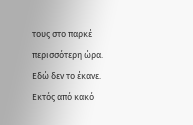τους στο παρκέ περισσότερη ώρα. Εδώ δεν το έκανε. Εκτός από κακό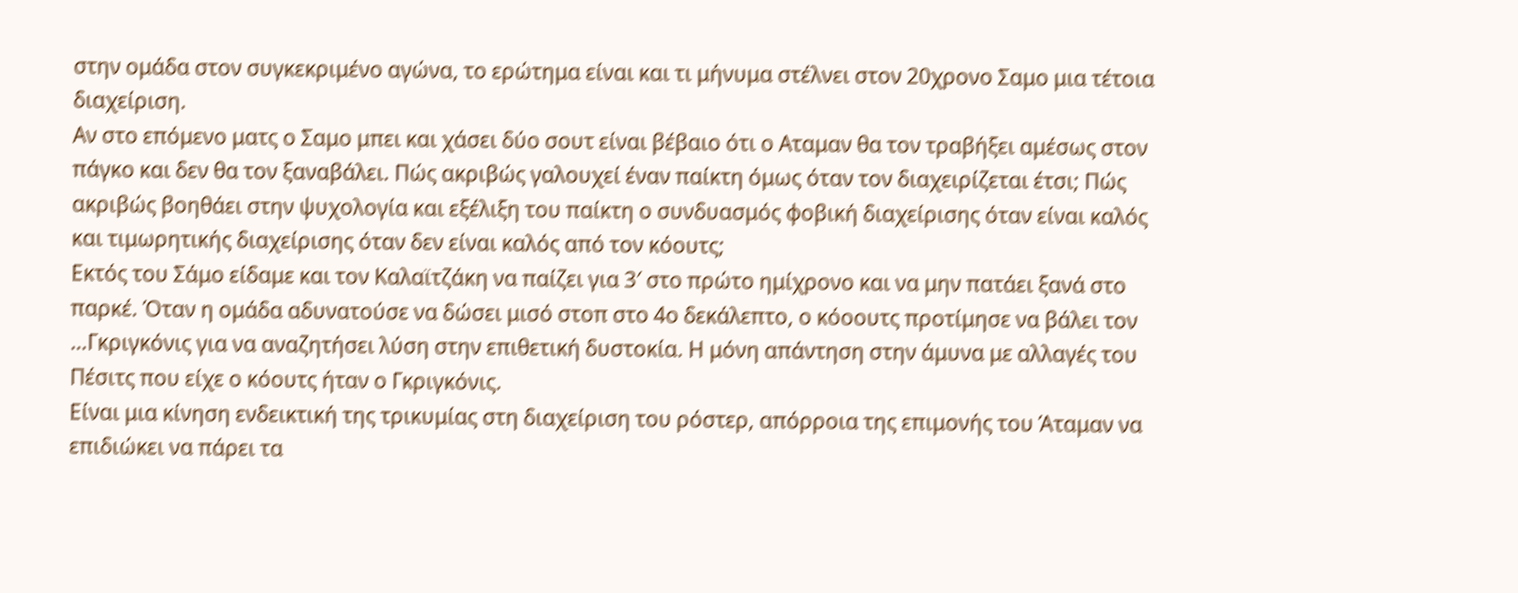στην ομάδα στον συγκεκριμένο αγώνα, το ερώτημα είναι και τι μήνυμα στέλνει στον 20χρονο Σαμο μια τέτοια διαχείριση.
Αν στο επόμενο ματς ο Σαμο μπει και χάσει δύο σουτ είναι βέβαιο ότι ο Αταμαν θα τον τραβήξει αμέσως στον πάγκο και δεν θα τον ξαναβάλει. Πώς ακριβώς γαλουχεί έναν παίκτη όμως όταν τον διαχειρίζεται έτσι; Πώς ακριβώς βοηθάει στην ψυχολογία και εξέλιξη του παίκτη ο συνδυασμός φοβική διαχείρισης όταν είναι καλός και τιμωρητικής διαχείρισης όταν δεν είναι καλός από τον κόουτς;
Εκτός του Σάμο είδαμε και τον Καλαϊτζάκη να παίζει για 3′ στο πρώτο ημίχρονο και να μην πατάει ξανά στο παρκέ. Όταν η ομάδα αδυνατούσε να δώσει μισό στοπ στο 4ο δεκάλεπτο, ο κόοουτς προτίμησε να βάλει τον …Γκριγκόνις για να αναζητήσει λύση στην επιθετική δυστοκία. Η μόνη απάντηση στην άμυνα με αλλαγές του Πέσιτς που είχε ο κόουτς ήταν ο Γκριγκόνις.
Είναι μια κίνηση ενδεικτική της τρικυμίας στη διαχείριση του ρόστερ, απόρροια της επιμονής του Άταμαν να επιδιώκει να πάρει τα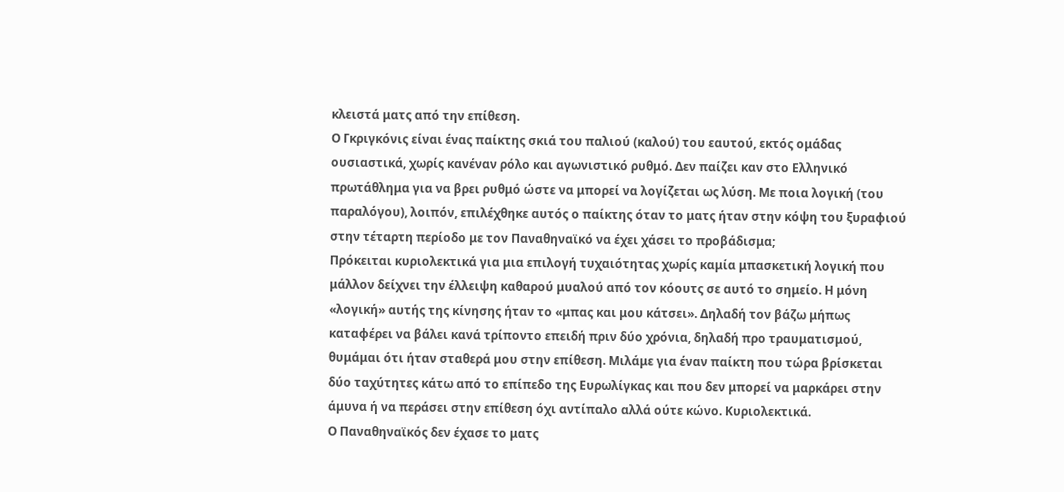κλειστά ματς από την επίθεση.
Ο Γκριγκόνις είναι ένας παίκτης σκιά του παλιού (καλού) του εαυτού, εκτός ομάδας ουσιαστικά, χωρίς κανέναν ρόλο και αγωνιστικό ρυθμό. Δεν παίζει καν στο Ελληνικό πρωτάθλημα για να βρει ρυθμό ώστε να μπορεί να λογίζεται ως λύση. Με ποια λογική (του παραλόγου), λοιπόν, επιλέχθηκε αυτός ο παίκτης όταν το ματς ήταν στην κόψη του ξυραφιού στην τέταρτη περίοδο με τον Παναθηναϊκό να έχει χάσει το προβάδισμα;
Πρόκειται κυριολεκτικά για μια επιλογή τυχαιότητας χωρίς καμία μπασκετική λογική που μάλλον δείχνει την έλλειψη καθαρού μυαλού από τον κόουτς σε αυτό το σημείο. Η μόνη «λογική» αυτής της κίνησης ήταν το «μπας και μου κάτσει». Δηλαδή τον βάζω μήπως καταφέρει να βάλει κανά τρίποντο επειδή πριν δύο χρόνια, δηλαδή προ τραυματισμού, θυμάμαι ότι ήταν σταθερά μου στην επίθεση. Μιλάμε για έναν παίκτη που τώρα βρίσκεται δύο ταχύτητες κάτω από το επίπεδο της Ευρωλίγκας και που δεν μπορεί να μαρκάρει στην άμυνα ή να περάσει στην επίθεση όχι αντίπαλο αλλά ούτε κώνο. Κυριολεκτικά.
Ο Παναθηναϊκός δεν έχασε το ματς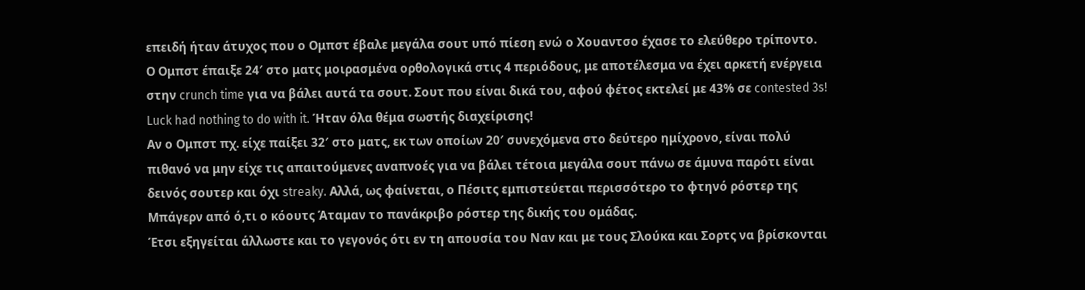επειδή ήταν άτυχος που ο Ομπστ έβαλε μεγάλα σουτ υπό πίεση ενώ ο Χουαντσο έχασε το ελεύθερο τρίποντο. Ο Ομπστ έπαιξε 24′ στο ματς μοιρασμένα ορθολογικά στις 4 περιόδους, με αποτέλεσμα να έχει αρκετή ενέργεια στην crunch time για να βάλει αυτά τα σουτ. Σουτ που είναι δικά του, αφού φέτος εκτελεί με 43% σε contested 3s!
Luck had nothing to do with it. Ήταν όλα θέμα σωστής διαχείρισης!
Αν ο Ομπστ πχ. είχε παίξει 32′ στο ματς, εκ των οποίων 20′ συνεχόμενα στο δεύτερο ημίχρονο, είναι πολύ πιθανό να μην είχε τις απαιτούμενες αναπνοές για να βάλει τέτοια μεγάλα σουτ πάνω σε άμυνα παρότι είναι δεινός σουτερ και όχι streaky. Aλλά, ως φαίνεται, ο Πέσιτς εμπιστεύεται περισσότερο το φτηνό ρόστερ της Μπάγερν από ό,τι ο κόουτς Άταμαν το πανάκριβο ρόστερ της δικής του ομάδας.
Έτσι εξηγείται άλλωστε και το γεγονός ότι εν τη απουσία του Ναν και με τους Σλούκα και Σορτς να βρίσκονται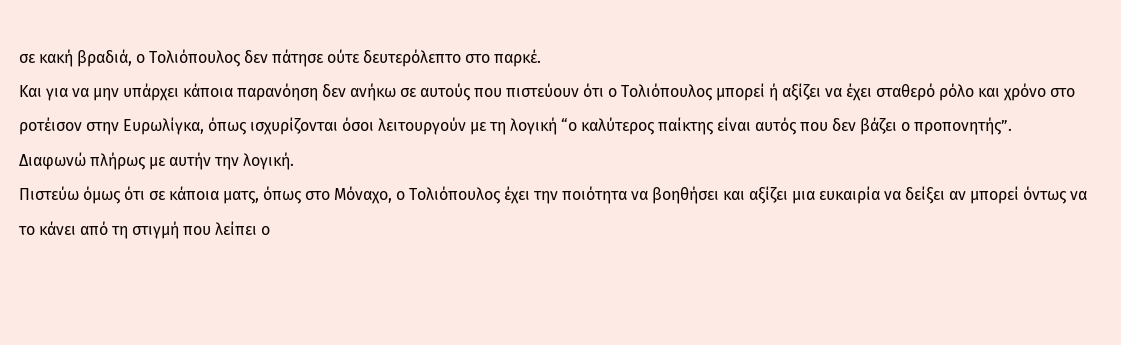σε κακή βραδιά, ο Τολιόπουλος δεν πάτησε ούτε δευτερόλεπτο στο παρκέ.
Και για να μην υπάρχει κάποια παρανόηση δεν ανήκω σε αυτούς που πιστεύουν ότι ο Τολιόπουλος μπορεί ή αξίζει να έχει σταθερό ρόλο και χρόνο στο ροτέισον στην Ευρωλίγκα, όπως ισχυρίζονται όσοι λειτουργούν με τη λογική “ο καλύτερος παίκτης είναι αυτός που δεν βάζει ο προπονητής”.
Διαφωνώ πλήρως με αυτήν την λογική.
Πιστεύω όμως ότι σε κάποια ματς, όπως στο Μόναχο, ο Τολιόπουλος έχει την ποιότητα να βοηθήσει και αξίζει μια ευκαιρία να δείξει αν μπορεί όντως να το κάνει από τη στιγμή που λείπει ο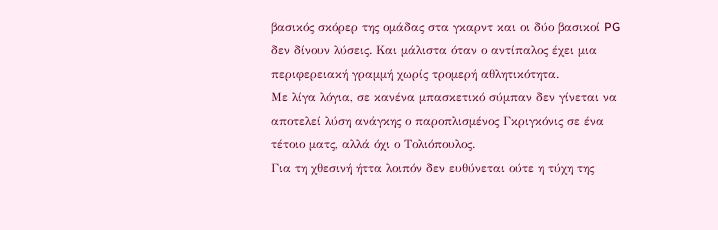βασικός σκόρερ της ομάδας στα γκαρντ και οι δύο βασικοί PG δεν δίνουν λύσεις. Και μάλιστα όταν ο αντίπαλος έχει μια περιφερειακή γραμμή χωρίς τρομερή αθλητικότητα.
Με λίγα λόγια, σε κανένα μπασκετικό σύμπαν δεν γίνεται να αποτελεί λύση ανάγκης ο παροπλισμένος Γκριγκόνις σε ένα τέτοιο ματς, αλλά όχι ο Τολιόπουλος.
Για τη χθεσινή ήττα λοιπόν δεν ευθύνεται ούτε η τύχη της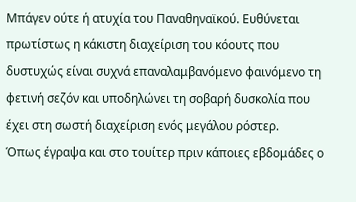Μπάγεν ούτε ή ατυχία του Παναθηναϊκού. Ευθύνεται πρωτίστως η κάκιστη διαχείριση του κόουτς που δυστυχώς είναι συχνά επαναλαμβανόμενο φαινόμενο τη φετινή σεζόν και υποδηλώνει τη σοβαρή δυσκολία που έχει στη σωστή διαχείριση ενός μεγάλου ρόστερ.
Όπως έγραψα και στο τουίτερ πριν κάποιες εβδομάδες ο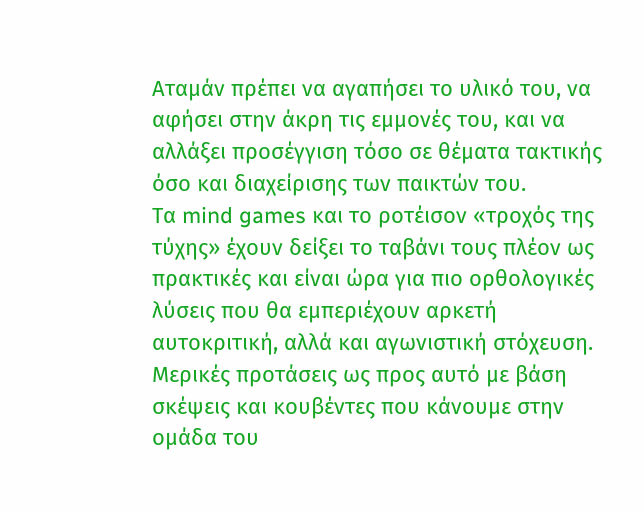Αταμάν πρέπει να αγαπήσει το υλικό του, να αφήσει στην άκρη τις εμμονές του, και να αλλάξει προσέγγιση τόσο σε θέματα τακτικής όσο και διαχείρισης των παικτών του.
Τα mind games και το ροτέισον «τροχός της τύχης» έχουν δείξει το ταβάνι τους πλέον ως πρακτικές και είναι ώρα για πιο ορθολογικές λύσεις που θα εμπεριέχουν αρκετή αυτοκριτική, αλλά και αγωνιστική στόχευση.
Μερικές προτάσεις ως προς αυτό με βάση σκέψεις και κουβέντες που κάνουμε στην ομάδα του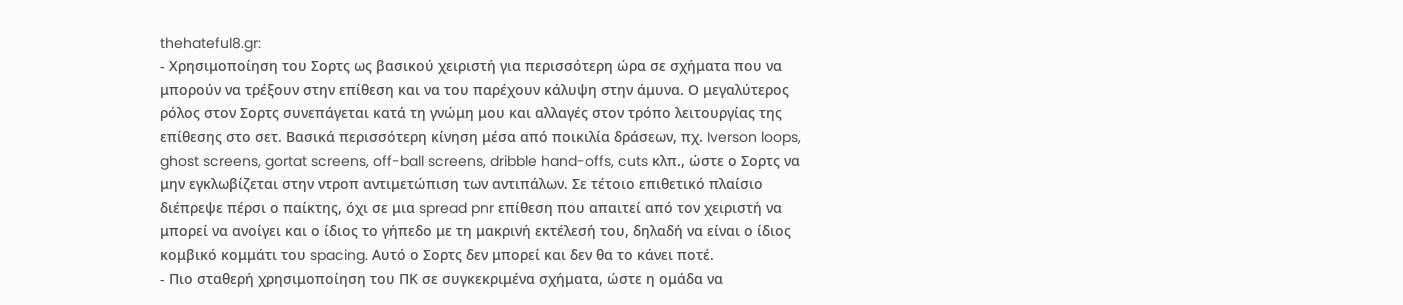thehateful8.gr:
- Χρησιμοποίηση του Σορτς ως βασικού χειριστή για περισσότερη ώρα σε σχήματα που να μπορούν να τρέξουν στην επίθεση και να του παρέχουν κάλυψη στην άμυνα. Ο μεγαλύτερος ρόλος στον Σορτς συνεπάγεται κατά τη γνώμη μου και αλλαγές στον τρόπο λειτουργίας της επίθεσης στο σετ. Βασικά περισσότερη κίνηση μέσα από ποικιλία δράσεων, πχ. Iverson loops, ghost screens, gortat screens, off-ball screens, dribble hand-offs, cuts κλπ., ώστε ο Σορτς να μην εγκλωβίζεται στην ντροπ αντιμετώπιση των αντιπάλων. Σε τέτοιο επιθετικό πλαίσιο διέπρεψε πέρσι ο παίκτης, όχι σε μια spread pnr επίθεση που απαιτεί από τον χειριστή να μπορεί να ανοίγει και ο ίδιος το γήπεδο με τη μακρινή εκτέλεσή του, δηλαδή να είναι ο ίδιος κομβικό κομμάτι του spacing. Αυτό ο Σορτς δεν μπορεί και δεν θα το κάνει ποτέ.
- Πιο σταθερή χρησιμοποίηση του ΠΚ σε συγκεκριμένα σχήματα, ώστε η ομάδα να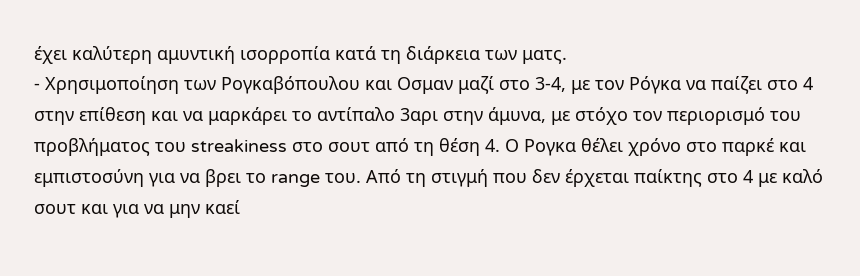έχει καλύτερη αμυντική ισορροπία κατά τη διάρκεια των ματς.
- Χρησιμοποίηση των Ρογκαβόπουλου και Οσμαν μαζί στο 3-4, με τον Ρόγκα να παίζει στο 4 στην επίθεση και να μαρκάρει το αντίπαλο 3αρι στην άμυνα, με στόχο τον περιορισμό του προβλήματος του streakiness στο σουτ από τη θέση 4. Ο Ρογκα θέλει χρόνο στο παρκέ και εμπιστοσύνη για να βρει το range του. Από τη στιγμή που δεν έρχεται παίκτης στο 4 με καλό σουτ και για να μην καεί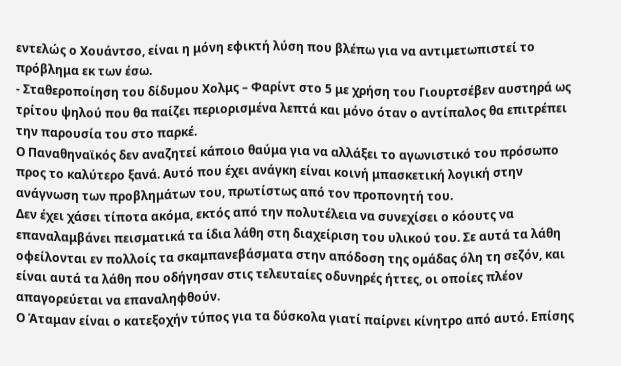εντελώς ο Χουάντσο, είναι η μόνη εφικτή λύση που βλέπω για να αντιμετωπιστεί το πρόβλημα εκ των έσω.
- Σταθεροποίηση του δίδυμου Χολμς – Φαρίντ στο 5 με χρήση του Γιουρτσέβεν αυστηρά ως τρίτου ψηλού που θα παίζει περιορισμένα λεπτά και μόνο όταν ο αντίπαλος θα επιτρέπει την παρουσία του στο παρκέ.
Ο Παναθηναϊκός δεν αναζητεί κάποιο θαύμα για να αλλάξει το αγωνιστικό του πρόσωπο προς το καλύτερο ξανά. Αυτό που έχει ανάγκη είναι κοινή μπασκετική λογική στην ανάγνωση των προβλημάτων του, πρωτίστως από τον προπονητή του.
Δεν έχει χάσει τίποτα ακόμα, εκτός από την πολυτέλεια να συνεχίσει ο κόουτς να επαναλαμβάνει πεισματικά τα ίδια λάθη στη διαχείριση του υλικού του. Σε αυτά τα λάθη οφείλονται εν πολλοίς τα σκαμπανεβάσματα στην απόδοση της ομάδας όλη τη σεζόν, και είναι αυτά τα λάθη που οδήγησαν στις τελευταίες οδυνηρές ήττες, οι οποίες πλέον απαγορεύεται να επαναληφθούν.
Ο Άταμαν είναι ο κατεξοχήν τύπος για τα δύσκολα γιατί παίρνει κίνητρο από αυτό. Επίσης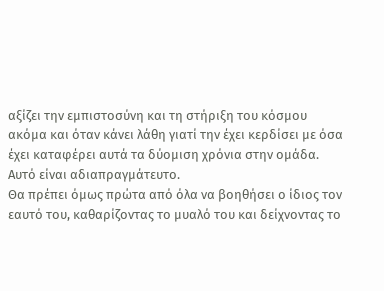αξίζει την εμπιστοσύνη και τη στήριξη του κόσμου ακόμα και όταν κάνει λάθη γιατί την έχει κερδίσει με όσα έχει καταφέρει αυτά τα δύομιση χρόνια στην ομάδα. Αυτό είναι αδιαπραγμάτευτο.
Θα πρέπει όμως πρώτα από όλα να βοηθήσει ο ίδιος τον εαυτό του, καθαρίζοντας το μυαλό του και δείχνοντας το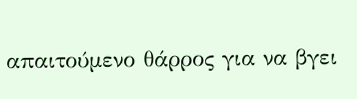απαιτούμενο θάρρος για να βγει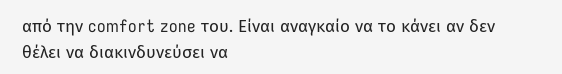από την comfort zone του. Είναι αναγκαίο να το κάνει αν δεν θέλει να διακινδυνεύσει να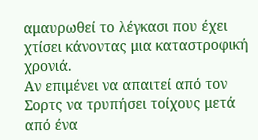αμαυρωθεί το λέγκασι που έχει χτίσει κάνοντας μια καταστροφική χρονιά.
Αν επιμένει να απαιτεί από τον Σορτς να τρυπήσει τοίχους μετά από ένα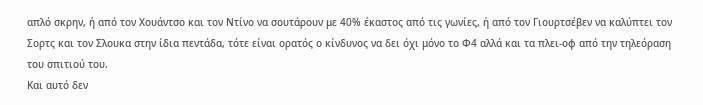απλό σκρην, ή από τον Χουάντσο και τον Ντίνο να σουτάρουν με 40% έκαστος από τις γωνίες, ή από τον Γιουρτσέβεν να καλύπτει τον Σορτς και τον Σλουκα στην ίδια πεντάδα, τότε είναι ορατός ο κίνδυνος να δει όχι μόνο το Φ4 αλλά και τα πλει-οφ από την τηλεόραση του σπιτιού του.
Και αυτό δεν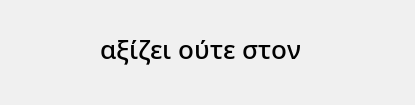αξίζει ούτε στον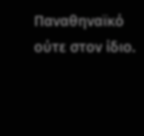Παναθηναϊκό ούτε στον ίδιο.